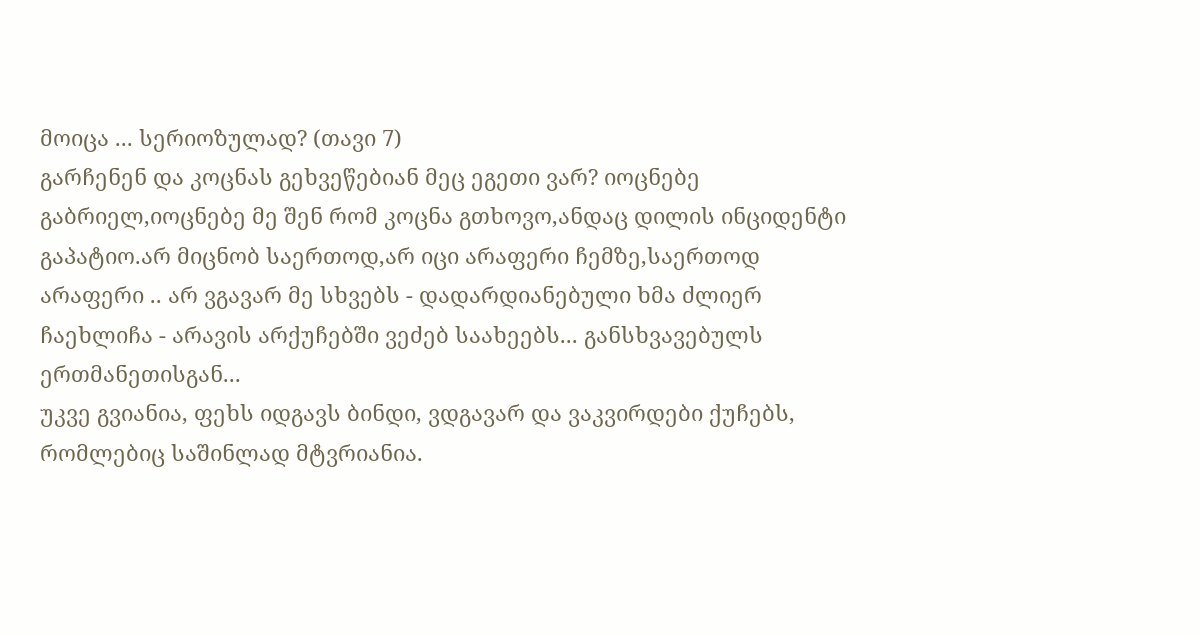მოიცა ... სერიოზულად? (თავი 7)
გარჩენენ და კოცნას გეხვეწებიან მეც ეგეთი ვარ? იოცნებე გაბრიელ,იოცნებე მე შენ რომ კოცნა გთხოვო,ანდაც დილის ინციდენტი გაპატიო.არ მიცნობ საერთოდ,არ იცი არაფერი ჩემზე,საერთოდ არაფერი .. არ ვგავარ მე სხვებს - დადარდიანებული ხმა ძლიერ ჩაეხლიჩა - არავის არქუჩებში ვეძებ საახეებს... განსხვავებულს ერთმანეთისგან...
უკვე გვიანია, ფეხს იდგავს ბინდი, ვდგავარ და ვაკვირდები ქუჩებს, რომლებიც საშინლად მტვრიანია.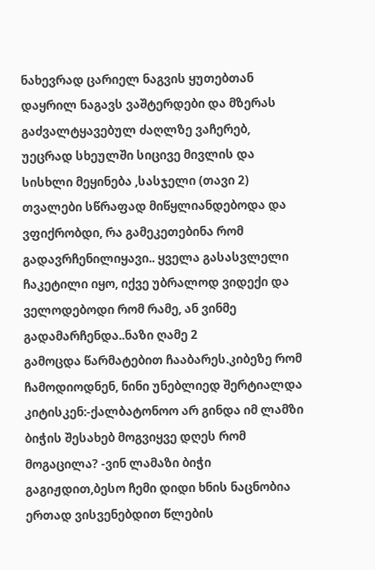ნახევრად ცარიელ ნაგვის ყუთებთან დაყრილ ნაგავს ვაშტერდები და მზერას გაძვალტყავებულ ძაღლზე ვაჩერებ, უეცრად სხეულში სიცივე მივლის და სისხლი მეყინება ,სასჯელი (თავი 2)
თვალები სწრაფად მიწყლიანდებოდა და ვფიქრობდი, რა გამეკეთებინა რომ გადავრჩენილიყავი.. ყველა გასასვლელი ჩაკეტილი იყო, იქვე უბრალოდ ვიდექი და ველოდებოდი რომ რამე, ან ვინმე გადამარჩენდა..ნაზი ღამე 2
გამოცდა წარმატებით ჩააბარეს.კიბეზე რომ ჩამოდიოდნენ, ნინი უნებლიედ შერტიალდა კიტისკენ:-ქალბატონოო არ გინდა იმ ლამზი ბიჭის შესახებ მოგვიყვე დღეს რომ მოგაცილა? -ვინ ლამაზი ბიჭი გაგიჟდით,ბესო ჩემი დიდი ხნის ნაცნობია ერთად ვისვენებდით წლების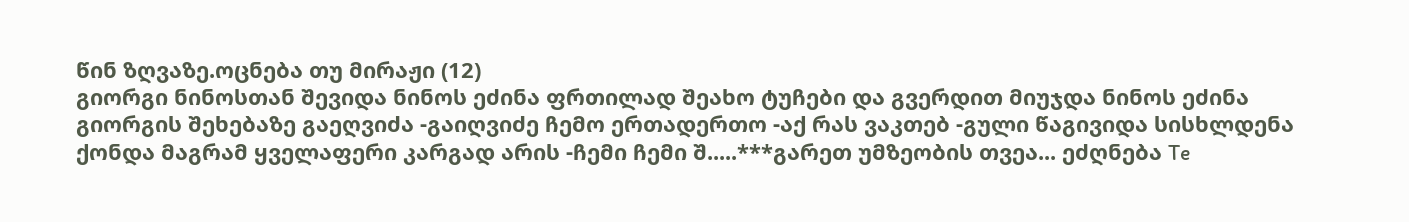წინ ზღვაზე.ოცნება თუ მირაჟი (12)
გიორგი ნინოსთან შევიდა ნინოს ეძინა ფრთილად შეახო ტუჩები და გვერდით მიუჯდა ნინოს ეძინა გიორგის შეხებაზე გაეღვიძა -გაიღვიძე ჩემო ერთადერთო -აქ რას ვაკთებ -გული წაგივიდა სისხლდენა ქონდა მაგრამ ყველაფერი კარგად არის -ჩემი ჩემი შ.....***გარეთ უმზეობის თვეა... ეძღნება Te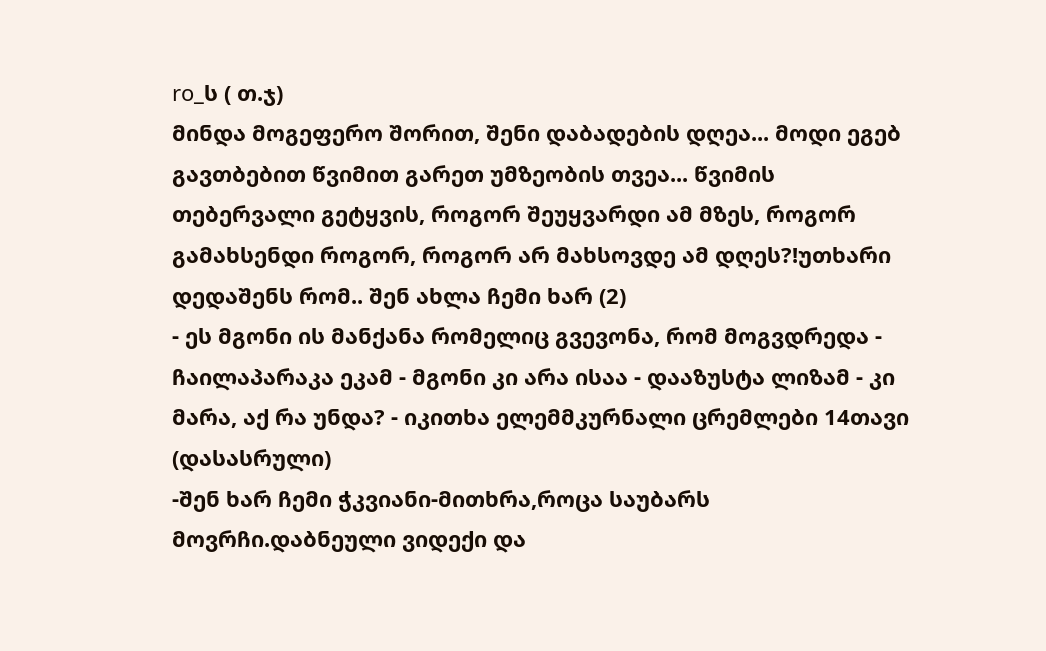ro_ს ( თ.ჯ)
მინდა მოგეფერო შორით, შენი დაბადების დღეა... მოდი ეგებ გავთბებით წვიმით გარეთ უმზეობის თვეა... წვიმის თებერვალი გეტყვის, როგორ შეუყვარდი ამ მზეს, როგორ გამახსენდი როგორ, როგორ არ მახსოვდე ამ დღეს?!უთხარი დედაშენს რომ.. შენ ახლა ჩემი ხარ (2)
- ეს მგონი ის მანქანა რომელიც გვევონა, რომ მოგვდრედა - ჩაილაპარაკა ეკამ - მგონი კი არა ისაა - დააზუსტა ლიზამ - კი მარა, აქ რა უნდა? - იკითხა ელემმკურნალი ცრემლები 14თავი (დასასრული)
-შენ ხარ ჩემი ჭკვიანი-მითხრა,როცა საუბარს მოვრჩი.დაბნეული ვიდექი და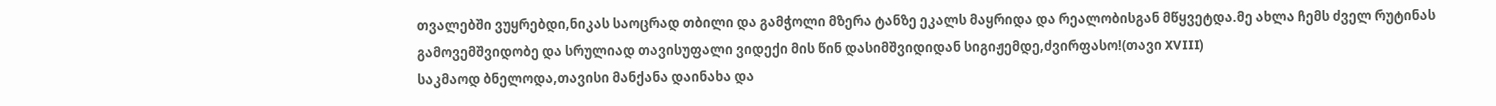თვალებში ვუყრებდი,ნიკას საოცრად თბილი და გამჭოლი მზერა ტანზე ეკალს მაყრიდა და რეალობისგან მწყვეტდა.მე ახლა ჩემს ძველ რუტინას გამოვემშვიდობე და სრულიად თავისუფალი ვიდექი მის წინ დასიმშვიდიდან სიგიჟემდე,ძვირფასო!(თავი XVIII)
საკმაოდ ბნელოდა,თავისი მანქანა დაინახა და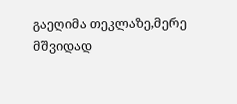გაეღიმა თეკლაზე,მერე მშვიდად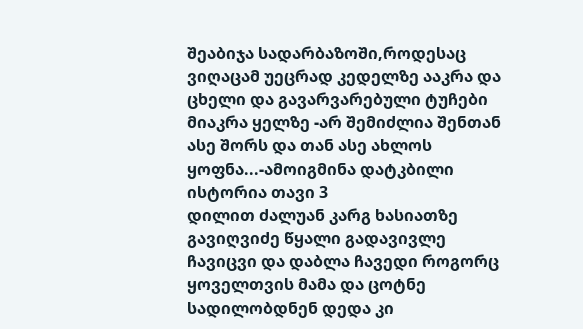შეაბიჯა სადარბაზოში,როდესაც ვიღაცამ უეცრად კედელზე ააკრა და ცხელი და გავარვარებული ტუჩები მიაკრა ყელზე -არ შემიძლია შენთან ასე შორს და თან ასე ახლოს ყოფნა...-ამოიგმინა დატკბილი ისტორია თავი 3
დილით ძალუან კარგ ხასიათზე გავიღვიძე წყალი გადავივლე ჩავიცვი და დაბლა ჩავედი როგორც ყოველთვის მამა და ცოტნე სადილობდნენ დედა კი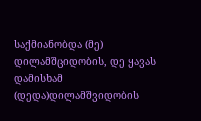საქმიანობდა (მე) დილამშციდობის, დე ყავას დამისხამ (დედა)დილამშვიდობის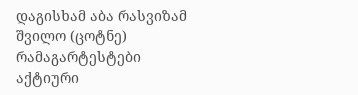დაგისხამ აბა რასვიზამ შვილო (ცოტნე) რამაგარტესტები
აქტიური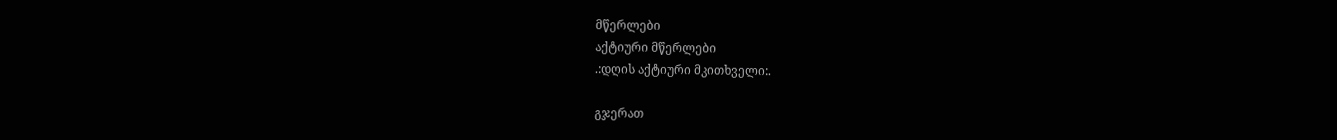მწერლები
აქტიური მწერლები
.:დღის აქტიური მკითხველი:.

გჯერათ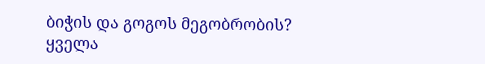ბიჭის და გოგოს მეგობრობის?
ყველა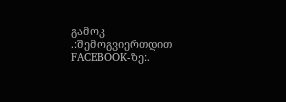გამოკ
.:შემოგვიერთდით FACEBOOK-ზე:.